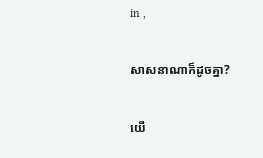in ,

សាសនាណាក៏ដូចគ្នា?

យើ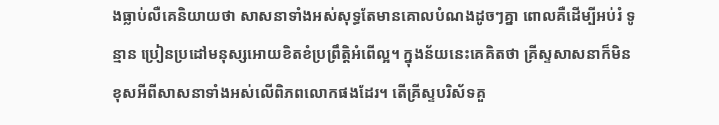ងធ្លាប់លឺគេនិយាយថា សាសនាទាំងអស់សុទ្ធតែមានគោលបំណងដូចៗគ្នា ពោលគឺដើម្បីអប់រំ ទូន្មាន ប្រៀនប្រដៅមនុស្សអោយខិតខំប្រព្រឹត្តិអំពើល្អ។ ក្នុងន័យនេះគេគិតថា គ្រីស្ទសាសនាក៏មិនខុសអីពីសាសនាទាំងអស់លើពិភពលោកផងដែរ។ តើគ្រីស្ទបរិស័ទគួ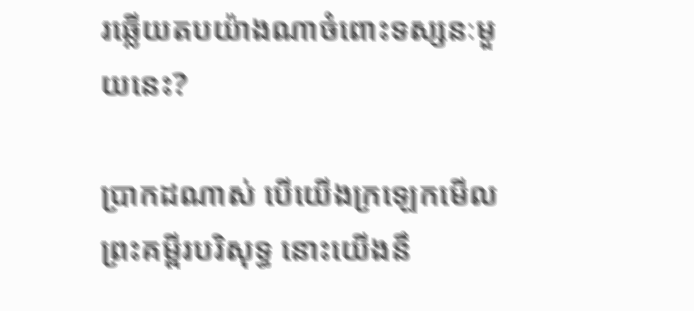រឆ្លើយតបយ៉ាងណាចំពោះទស្សនៈមួយនេះ?

ប្រាកដណាស់ បើយើងក្រឡេកមើលព្រះគម្ពីរបរិសុទ្ធ នោះយើងនឹ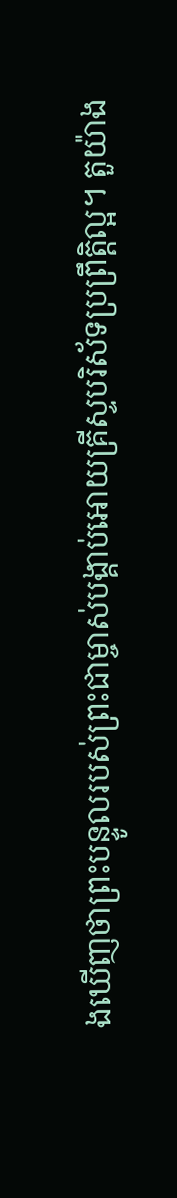ងឃើញថាព្រះបន្ទូលរបស់ព្រះជាម្ចាស់បង្គាប់អោយគ្រីស្ទបរិស័ទប្រព្រឹត្តិល្អ។ តួយ៉ាង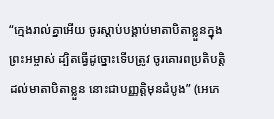“ក្មេងរាល់គ្នាអើយ ចូរស្តាប់បង្គាប់មាតាបិតាខ្លួនក្នុងព្រះអម្ចាស់ ដ្បិតធ្វើដូច្នោះទើបត្រូវ ចូរគោរពប្រតិបត្តិដល់មាតាបិតាខ្លួន នោះជាបញ្ញត្តិមុនដំបូង” (អេភេ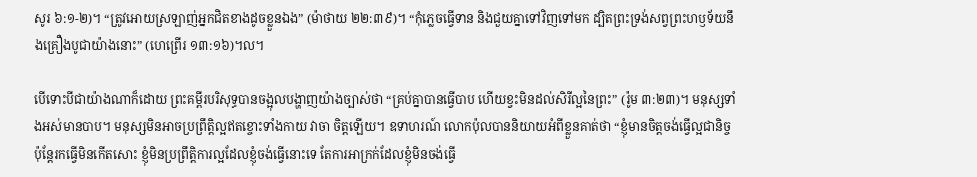សូរ ៦:១-២)។ “ត្រូវអោយស្រឡាញ់អ្នកជិតខាងដូចខ្លួនឯង” (ម៉ាថាយ ២២:៣៩)។ “កុំភ្លេចធ្វើទាន និងជួយគ្នាទៅវិញទៅមក ដ្បិតព្រះទ្រង់សព្វព្រះហឫទ័យនឹងគ្រឿងបូជាយ៉ាងនោះ” (ហេព្រើរ ១៣:១៦)។ល។

បើទោះបីជាយ៉ាងណាក៏ដោយ ព្រះគម្ពីរបរិសុទ្ធបានចង្អុលបង្ហាញយ៉ាងច្បាស់ថា “គ្រប់គ្នាបានធ្វើបាប ហើយខ្វះមិនដល់សិរីល្អនៃព្រះ” (រ៉ូម ៣:២៣)។ មនុស្សទាំងអស់មានបាប។ មនុស្សមិនអាចប្រព្រឹត្តិល្អឥតខ្ចោះទាំងកាយ វាចា ចិត្តឡើយ។ ឧទាហរណ៍ លោកប៉ុលបាននិយាយអំពីខ្លួនគាត់ថា “ខ្ញុំមានចិត្តចង់ធ្វើល្អជានិច្ច ប៉ុន្តែរកធ្វើមិនកើតសោះ ខ្ញុំមិនប្រព្រឹត្តិការល្អដែលខ្ញុំចង់ធ្វើនោះទេ តែការអាក្រក់ដែលខ្ញុំមិនចង់ធ្វើ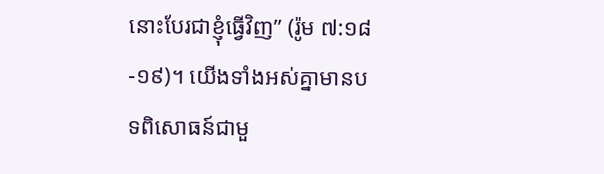នោះបែរជាខ្ញុំធ្វើវិញ” (រ៉ូម ៧:១៨-១៩)។ យើងទាំងអស់គ្នាមានបទពិសោធន៍ជាមួ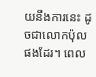យនឹងការនេះ ដូចជាលោកប៉ុលផងដែរ។ ពេល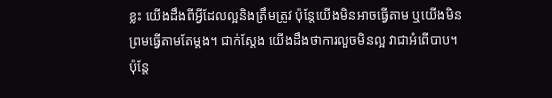ខ្លះ យើងដឹងពីអ្វីដែលល្អនិងត្រឹមត្រូវ ប៉ុន្តែយើងមិនអាចធ្វើតាម ឬយើងមិនព្រមធ្វើតាមតែម្តង។ ជាក់ស្តែង យើងដឹងថាការលួចមិនល្អ វាជាអំពើបាប។ ប៉ុន្តែ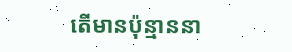តើមានប៉ុន្មាននា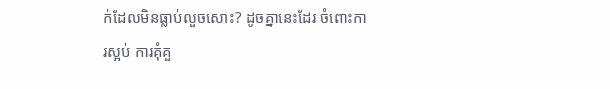ក់ដែលមិនធ្លាប់លួចសោះ? ដូចគ្នានេះដែរ ចំពោះការស្អប់ ការគុំគួ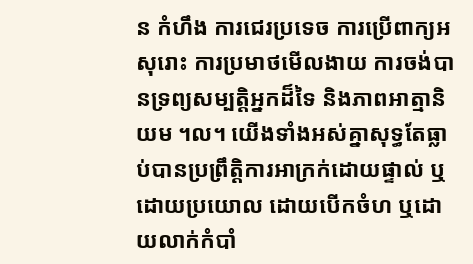ន កំហឹង ការជេរប្រទេច ការប្រើពាក្យអសុរោះ ការប្រមាថមើលងាយ ការចង់បានទ្រព្យសម្បត្តិអ្នកដ៏ទៃ និងភាពអាត្មានិយម ។ល។ យើងទាំងអស់គ្នាសុទ្ធតែធ្លាប់បានប្រព្រឹត្តិការអាក្រក់ដោយផ្ទាល់ ឬដោយប្រយោល ដោយបើកចំហ ឬដោយលាក់កំបាំ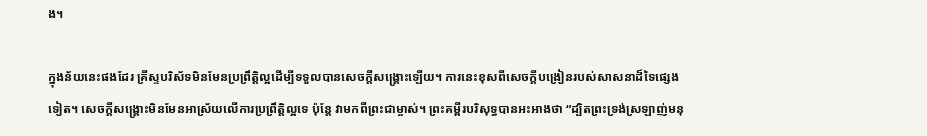ង។

ក្នុងន័យនេះផងដែរ គ្រីស្ទបរិស័ទមិនមែនប្រព្រឹត្តិល្អដើម្បីទទួលបានសេចក្តីសង្គ្រោះឡើយ។ ការនេះខុសពីសេចក្តីបង្រៀនរបស់សាសនាដ៏ទៃផ្សេងទៀត។ សេចក្តីសង្គ្រោះមិនមែនអាស្រ័យលើការប្រព្រឹត្តិល្អទេ ប៉ុន្តែ វាមកពីព្រះជាម្ចាស់។ ព្រះគម្ពីរបរិសុទ្ធបានអះអាងថា “ដ្បិតព្រះទ្រង់ស្រឡាញ់មនុ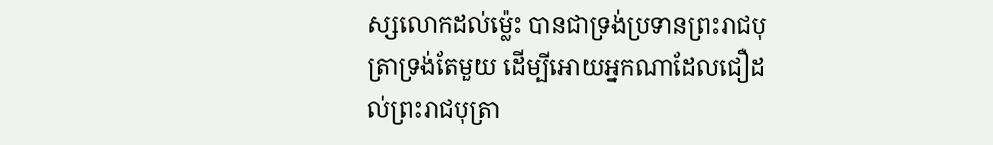ស្សលោកដល់ម្ល៉េះ បានជាទ្រង់ប្រទានព្រះរាជបុត្រាទ្រង់តែមួយ ដើម្បីអោយអ្នកណាដែលជឿដល់ព្រះរាជបុត្រា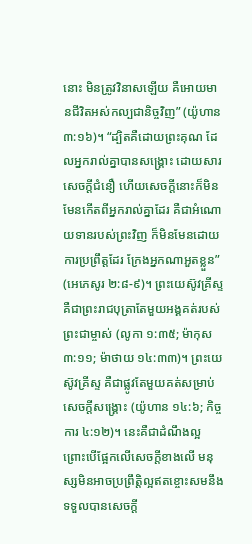នោះ មិនត្រូវវិនាសឡើយ គឺអោយមានជីវិតអស់កល្បជានិច្ចវិញ” (យ៉ូហាន ៣:១៦)។ “ដ្បិតគឺដោយព្រះគុណ ដែលអ្នករាល់គ្នាបានសង្គ្រោះ ដោយសារសេចក្តីជំនឿ ហើយសេចក្តីនោះក៏មិនមែនកើតពីអ្នករាល់គ្នាដែរ គឺជាអំណោយទានរបស់ព្រះវិញ ក៏មិនមែនដោយការប្រព្រឹត្តដែរ ក្រែងអ្នកណាអួតខ្លួន” (អេភេសូរ ២:៨-៩)។ ព្រះយេស៊ូវគ្រីស្ទ គឺជាព្រះរាជបុត្រាតែមួយអង្គគត់របស់ព្រះជាម្ចាស់ (លូកា ១:៣៥; ម៉ាកុស ៣:១១; ម៉ាថាយ ១៤:៣៣)។ ព្រះយេស៊ូវគ្រីស្ទ គឺជាផ្លូវតែមួយគត់សម្រាប់សេចក្តីសង្គ្រោះ (យ៉ូហាន ១៤:៦; កិច្ចការ ៤:១២)។ នេះគឺជាដំណឹងល្អ ព្រោះបើផ្អែកលើសេចក្តីខាងលើ មនុស្សមិនអាចប្រព្រឹត្តិល្អឥតខ្ចោះសមនឹងទទួលបានសេចក្តី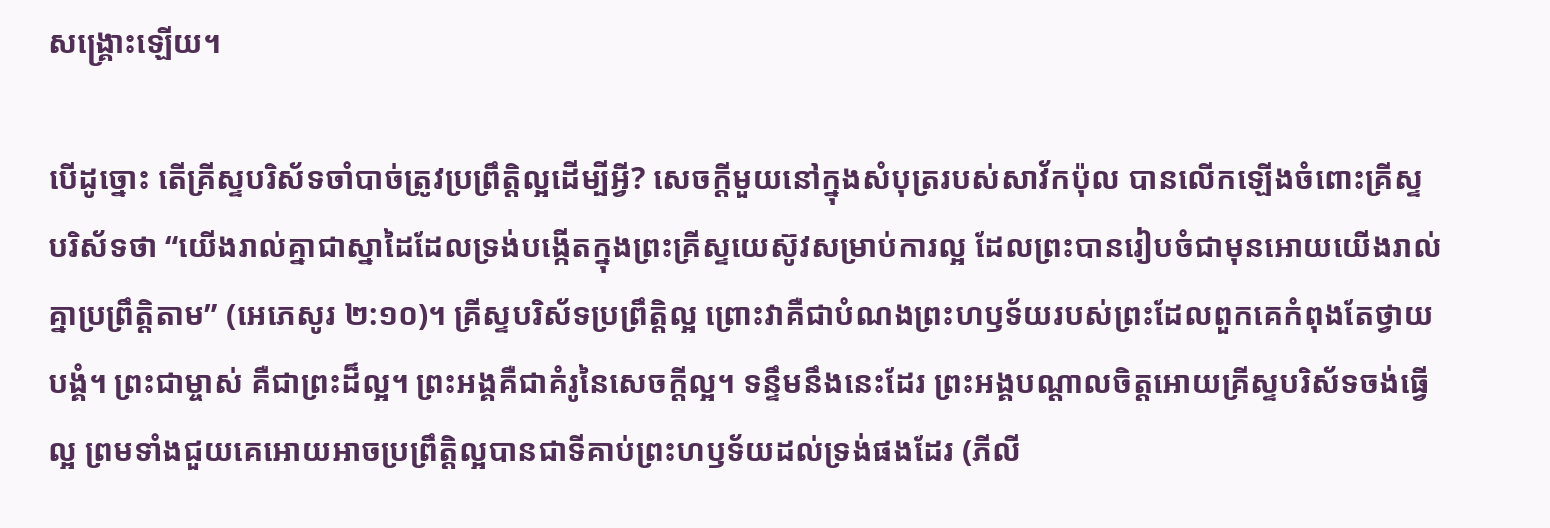សង្គ្រោះឡើយ។

បើដូច្នោះ តើគ្រីស្ទបរិស័ទចាំបាច់ត្រូវប្រព្រឹត្តិល្អដើម្បីអ្វី? សេចក្តីមួយនៅក្នុងសំបុត្ររបស់សាវ័កប៉ុល បានលើកឡើងចំពោះគ្រីស្ទបរិស័ទថា “យើងរាល់គ្នាជាស្នាដៃដែលទ្រង់បង្កើតក្នុងព្រះគ្រីស្ទយេស៊ូវសម្រាប់ការល្អ ដែលព្រះបានរៀបចំជាមុនអោយយើងរាល់គ្នាប្រព្រឹត្តិតាម” (អេភេសូរ ២:១០)។ គ្រីស្ទបរិស័ទប្រព្រឹត្តិល្អ ព្រោះវាគឺជាបំណងព្រះហឫទ័យរបស់ព្រះដែលពួកគេកំពុងតែថ្វាយបង្គំ។ ព្រះជាម្ចាស់ គឺជាព្រះដ៏ល្អ។ ព្រះអង្គគឺជាគំរូនៃសេចក្តីល្អ។ ទន្ទឹមនឹងនេះដែរ ព្រះអង្គបណ្តាលចិត្តអោយគ្រីស្ទបរិស័ទចង់ធ្វើល្អ ព្រមទាំងជួយគេអោយអាចប្រព្រឹត្តិល្អបានជាទីគាប់ព្រះហឫទ័យដល់ទ្រង់ផងដែរ (ភីលី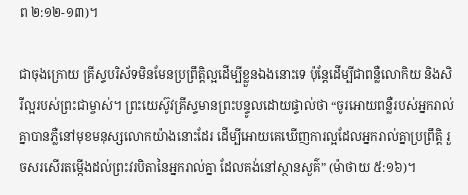ព ២:១២-១៣)។

ជាចុងក្រោយ គ្រីស្ទបរិស័ទមិនមែនប្រព្រឹត្តិល្អដើម្បីខ្លួនឯងនោះទេ ប៉ុន្តែដើម្បីជាពន្លឺលោកិយ និងសិរីល្អរបស់ព្រះជាម្ចាស់។ ព្រះយេស៊ូវគ្រីស្ទមានព្រះបន្ទូលដោយផ្ទាល់ថា “ចូរអោយពន្លឺរបស់អ្នករាល់គ្នាបានភ្លឺនៅមុខមនុស្សលោកយ៉ាងនោះដែរ ដើម្បីអោយគេឃើញការល្អដែលអ្នករាល់គ្នាប្រព្រឹត្តិ រួចសរសើរតម្កើងដល់ព្រះវរបិតានៃអ្នករាល់គ្នា ដែលគង់នៅស្ថានសួគ៌” (ម៉ាថាយ ៥:១៦)។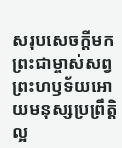សរុបសេចក្តីមក ព្រះជាម្ចាស់សព្វព្រះហឫទ័យអោយមនុស្សប្រព្រឹត្តិល្អ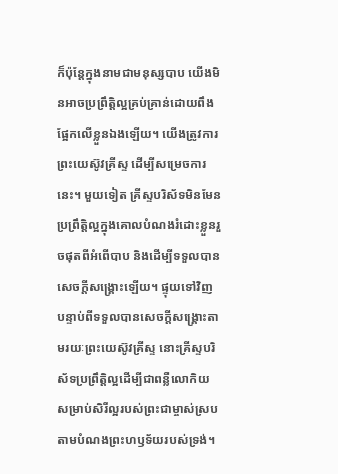ក៏ប៉ុន្តែក្នុងនាមជាមនុស្សបាប យើងមិនអាចប្រព្រឹត្តិល្អគ្រប់គ្រាន់ដោយពឹងផ្អែកលើខ្លួនឯងឡើយ។ យើងត្រូវការព្រះយេស៊ូវគ្រីស្ទ ដើម្បីសម្រេចការនេះ។ មួយទៀត គ្រីស្ទបរិស័ទមិនមែនប្រព្រឹត្តិល្អក្នុងគោលបំណងរំដោះខ្លួនរួចផុតពីអំពើបាប និងដើម្បីទទួលបានសេចក្តីសង្គ្រោះឡើយ។ ផ្ទុយទៅវិញ បន្ទាប់ពីទទួលបានសេចក្តីសង្គ្រោះតាមរយៈព្រះយេស៊ូវគ្រីស្ទ នោះគ្រីស្ទបរិស័ទប្រព្រឹត្តិល្អដើម្បីជាពន្លឺលោកិយ សម្រាប់សិរីល្អរបស់ព្រះជាម្ចាស់ស្របតាមបំណងព្រះហឫទ័យរបស់ទ្រង់។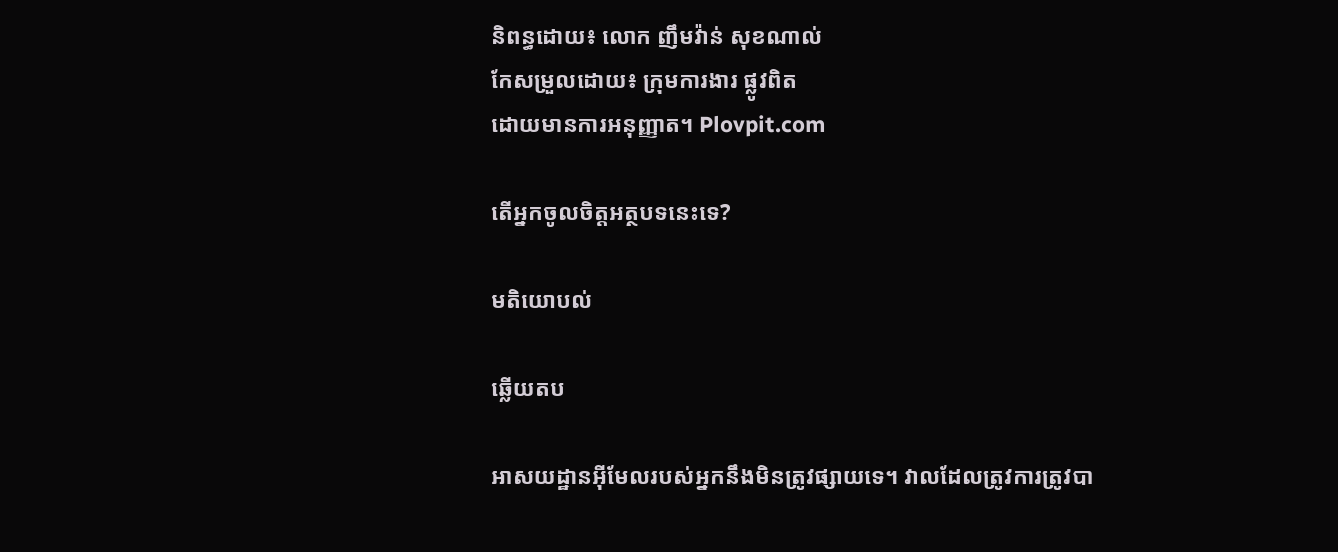និពន្ធដោយ៖ លោក ញឹមវ៉ាន់ សុខណាល់
កែសម្រួលដោយ៖ ក្រុមការងារ ផ្លូវពិត
ដោយមានការអនុញ្ញាត។ Plovpit.com

តើអ្នកចូលចិត្តអត្ថបទនេះទេ?

មតិយោបល់

ឆ្លើយតប

អាសយដ្ឋានអ៊ីមែលរបស់អ្នកនឹងមិនត្រូវផ្សាយទេ។ វាលដែលត្រូវការត្រូវបា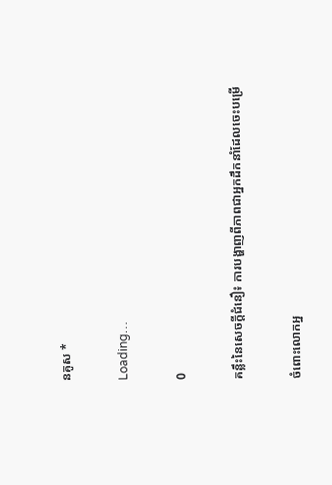នគូស *

Loading…

0

គន្លឹះនៃសេចក្ដីជំនឿ៖ ការបង្ហាញពីភាពជាអ្នកដឹកនាំដែលចេះបម្រើ

ចំពោះលោកអ្ន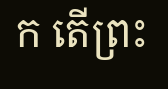ក តើព្រះ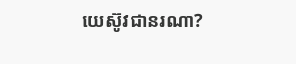យេស៊ូវជានរណា?